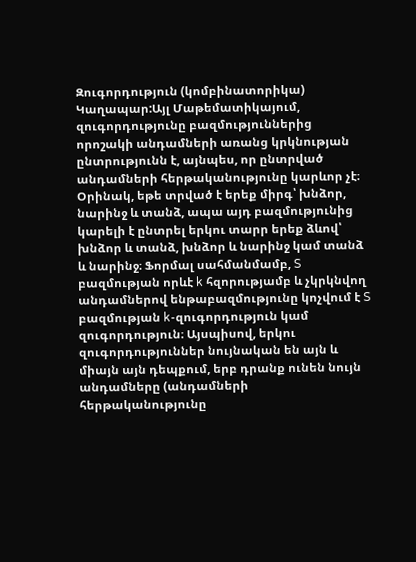Զուգորդություն (կոմբինատորիկա)
Կաղապար:Այլ Մաթեմատիկայում, զուգորդությունը բազմություններից որոշակի անդամների առանց կրկնության ընտրությունն է, այնպես, որ ընտրված անդամների հերթականությունը կարևոր չէ։ Օրինակ, եթե տրված է երեք միրգ՝ խնձոր, նարինջ և տանձ, ապա այդ բազմությունից կարելի է ընտրել երկու տարր երեք ձևով՝ խնձոր և տանձ, խնձոր և նարինջ կամ տանձ և նարինջ։ Ֆորմալ սահմանմամբ, S բազմության որևէ k հզորությամբ և չկրկնվող անդամներով ենթաբազմությունը կոչվում է S բազմության k-զուգորդություն կամ զուգորդություն։ Այսպիսով, երկու զուգորդություններ նույնական են այն և միայն այն դեպքում, երբ դրանք ունեն նույն անդամները (անդամների հերթականությունը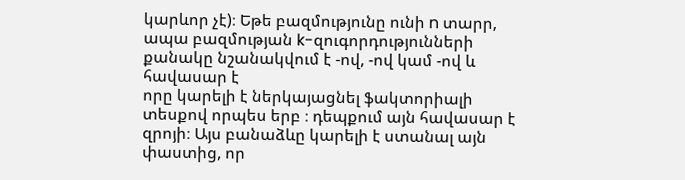կարևոր չէ)։ Եթե բազմությունը ունի n տարր, ապա բազմության k-զուգորդությունների քանակը նշանակվում է -ով, -ով կամ -ով և հավասար է
որը կարելի է ներկայացնել ֆակտորիալի տեսքով որպես երբ ։ դեպքում այն հավասար է զրոյի։ Այս բանաձևը կարելի է ստանալ այն փաստից, որ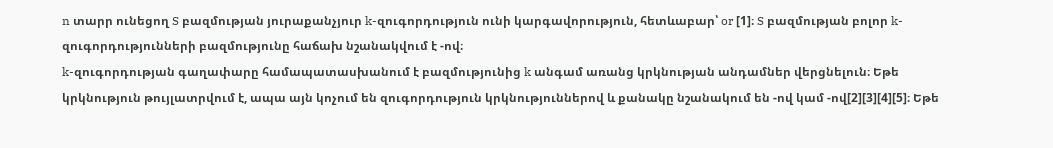n տարր ունեցող S բազմության յուրաքանչյուր k-զուգորդություն ունի կարգավորություն, հետևաբար՝ or [1]։ S բազմության բոլոր k-զուգորդությունների բազմությունը հաճախ նշանակվում է -ով։
k-զուգորդության գաղափարը համապատասխանում է բազմությունից k անգամ առանց կրկնության անդամներ վերցնելուն։ Եթե կրկնություն թույլատրվում է, ապա այն կոչում են զուգորդություն կրկնություններով և քանակը նշանակում են -ով կամ -ով[2][3][4][5]։ Եթե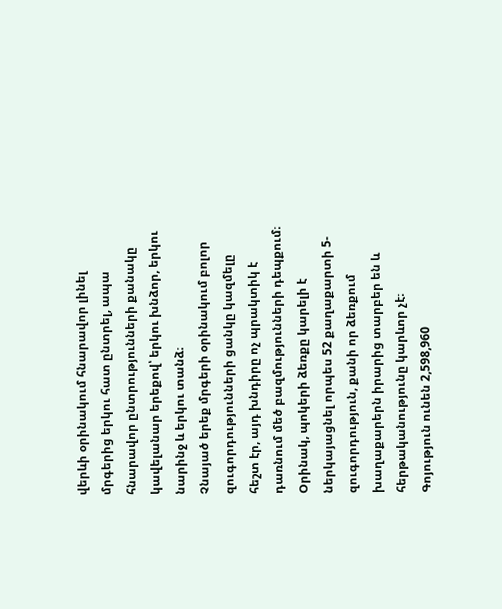վերևի օրինակում հնարավոր լինել մրգերից երկու հատ ընտրել, ապա հնարավոր ընտրությունների քանակը կավելանար երեքով՝ երկու խնձոր, երկու նարինջ և երկու տանձ։
Չնայած երեք մրգերի օրինակում բոլոր զուգորդությունների ցանկը կազմելը հեշտ էր, այդ խնդիրը ոչ պրակտիկ է դառնում մեծ բազմությունների դեպքում։ Օրինակ, պոկերի ձեռքը կարելի է ներկայացնել որպես 52 քաղաքարտի 5-զուգորդություն, քանի որ ձեռքում խաղաքարերն իրարից տարբեր են և հերթականությունը կարևոր չէ։ Գոյություն ունեն 2,598,960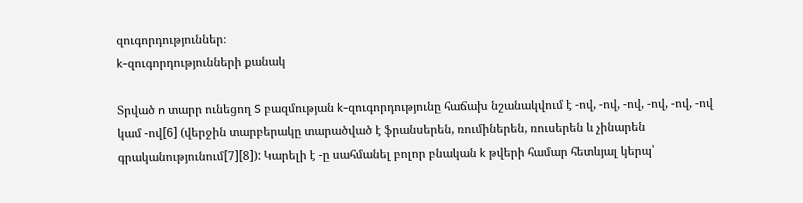զուգորդություններ։
k-զուգորդությունների քանակ

Տրված n տարր ունեցող S բազմության k-զուգորդությունը հաճախ նշանակվում է -ով, -ով, -ով, -ով, -ով, -ով կամ -ով[6] (վերջին տարբերակը տարածված է ֆրանսերեն, ռումիներեն, ռուսերեն և չինարեն գրականությունում[7][8]): Կարելի է -ը սահմանել բոլոր բնական k թվերի համար հետևյալ կերպ՝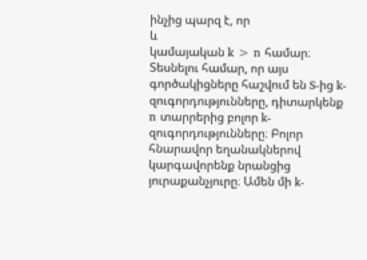ինչից պարզ է, որ
և
կամայական k > n համար։
Տեսնելու համար, որ այս գործակիցները հաշվում են S-ից k-զուգորդությունները, դիտարկենք n տարրերից բոլոր k-զուգորդությունները։ Բոլոր հնարավոր եղանակներով կարգավորենք նրանցից յուրաքանչյուրը։ Ամեն մի k-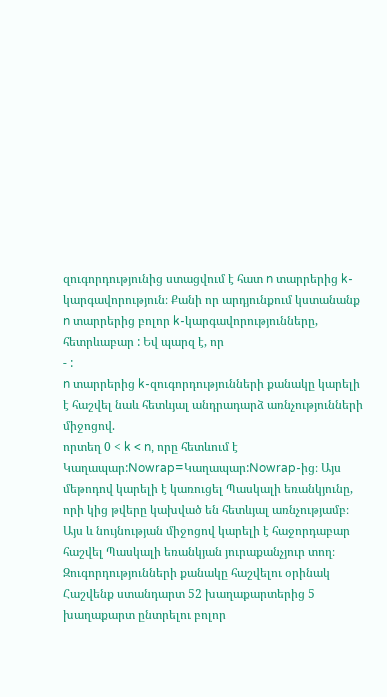զուգորդությունից ստացվում է հատ n տարրերից k-կարգավորություն։ Քանի որ արդյունքում կստանանք n տարրերից բոլոր k-կարգավորությունները, հետրևաբար : Եվ պարզ է, որ
- :
n տարրերից k-զուգորդությունների քանակը կարելի է հաշվել նաև հետևյալ անդրադարձ առնչությունների միջոցով.
որտեղ 0 < k < n, որը հետևում է Կաղապար:Nowrap=Կաղապար:Nowrap-ից։ Այս մեթոդով կարելի է կառուցել Պասկալի եռանկյունը, որի կից թվերը կախված են հետևյալ առնչությամբ։
Այս և նույնության միջոցով կարելի է հաջորդաբար հաշվել Պասկալի եռանկյան յուրաքանչյուր տող։
Զուգորդությունների քանակը հաշվելու օրինակ
Հաշվենք ստանդարտ 52 խաղաքարտերից 5 խաղաքարտ ընտրելու բոլոր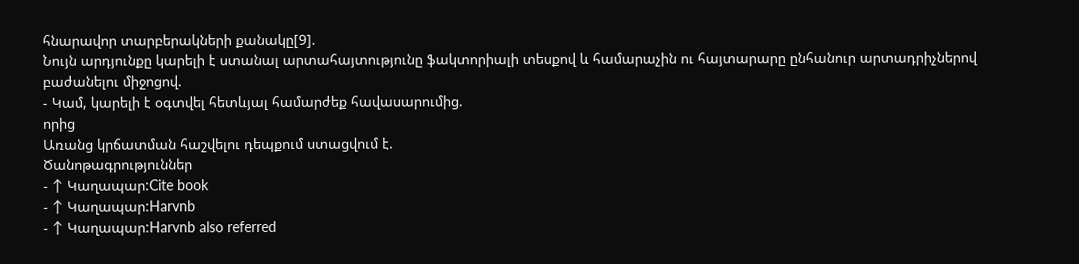հնարավոր տարբերակների քանակը[9].
Նույն արդյունքը կարելի է ստանալ արտահայտությունը ֆակտորիալի տեսքով և համարաչին ու հայտարարը ընհանուր արտադրիչներով բաժանելու միջոցով.
- Կամ, կարելի է օգտվել հետևյալ համարժեք հավասարումից.
որից
Առանց կրճատման հաշվելու դեպքում ստացվում է.
Ծանոթագրություններ
- ↑ Կաղապար:Cite book
- ↑ Կաղապար:Harvnb
- ↑ Կաղապար:Harvnb also referred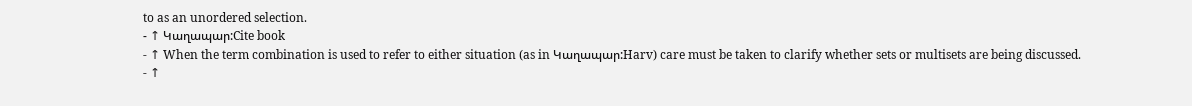to as an unordered selection.
- ↑ Կաղապար:Cite book
- ↑ When the term combination is used to refer to either situation (as in Կաղապար:Harv) care must be taken to clarify whether sets or multisets are being discussed.
- ↑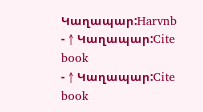Կաղապար:Harvnb
- ↑ Կաղապար:Cite book
- ↑ Կաղապար:Cite book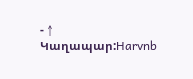- ↑ Կաղապար:Harvnb